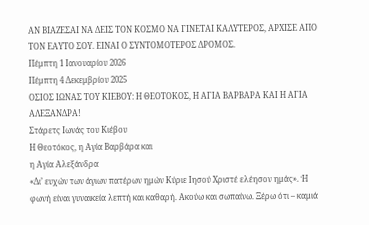ΑΝ ΒΙΑΖΕΣΑΙ ΝΑ ΔΕΙΣ ΤΟΝ ΚΟΣΜΟ ΝΑ ΓΙΝΕΤΑΙ ΚΑΛΥΤΕΡΟΣ, ΑΡΧΙΣΕ ΑΠΟ ΤΟΝ ΕΑΥΤΟ ΣΟΥ. ΕΙΝΑΙ Ο ΣΥΝΤΟΜΟΤΕΡΟΣ ΔΡΟΜΟΣ.
Πέμπτη 1 Ιανουαρίου 2026
Πέμπτη 4 Δεκεμβρίου 2025
ΟΣΙΟΣ ΙΩΝΑΣ ΤΟΥ ΚΙΕΒΟΥ: Η ΘΕΟΤΟΚΟΣ, Η ΑΓΙΑ ΒΑΡΒΑΡΑ ΚΑΙ Η ΑΓΙΑ ΑΛΕΞΑΝΔΡΑ!
Στάρετς Ιωνάς του Κιέβου
Η Θεοτόκος, η Αγία Βαρβάρα και
η Αγία Αλεξάνδρα
«Δι’ ευχών των άγιων πατέρων ημών Κύριε Ιησού Χριστέ ελέησον ημάς». Ή φωνή είναι γυναικεία λεπτή και καθαρή. Ακούω και σωπαίνω. Ξέρω ότι – καμιά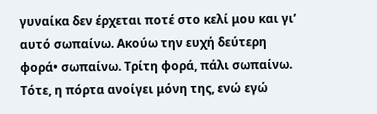γυναίκα δεν έρχεται ποτέ στο κελί μου και γι’ αυτό σωπαίνω. Ακούω την ευχή δεύτερη φορά• σωπαίνω. Τρίτη φορά, πάλι σωπαίνω. Τότε, η πόρτα ανοίγει μόνη της, ενώ εγώ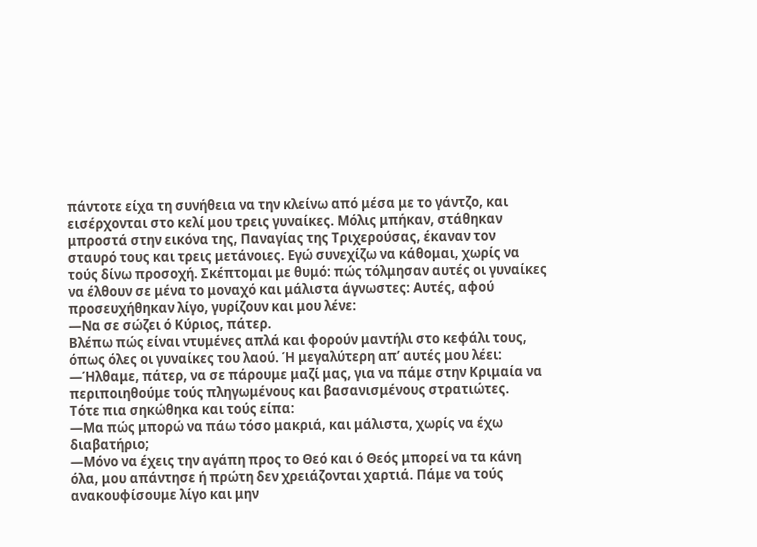πάντοτε είχα τη συνήθεια να την κλείνω από μέσα με το γάντζο, και εισέρχονται στο κελί μου τρεις γυναίκες. Μόλις μπήκαν, στάθηκαν μπροστά στην εικόνα της, Παναγίας της Τριχερούσας, έκαναν τον σταυρό τους και τρεις μετάνοιες. Εγώ συνεχίζω να κάθομαι, χωρίς να τούς δίνω προσοχή. Σκέπτομαι με θυμό: πώς τόλμησαν αυτές οι γυναίκες να έλθουν σε μένα το μοναχό και μάλιστα άγνωστες: Αυτές, αφού προσευχήθηκαν λίγο, γυρίζουν και μου λένε:
—Να σε σώζει ό Κύριος, πάτερ.
Βλέπω πώς είναι ντυμένες απλά και φορούν μαντήλι στο κεφάλι τους, όπως όλες οι γυναίκες του λαού. Ή μεγαλύτερη απ’ αυτές μου λέει:
—Ήλθαμε, πάτερ, να σε πάρουμε μαζί μας, για να πάμε στην Κριμαία να περιποιηθούμε τούς πληγωμένους και βασανισμένους στρατιώτες.
Τότε πια σηκώθηκα και τούς είπα:
—Μα πώς μπορώ να πάω τόσο μακριά, και μάλιστα, χωρίς να έχω διαβατήριο;
—Μόνο να έχεις την αγάπη προς το Θεό και ό Θεός μπορεί να τα κάνη όλα, μου απάντησε ή πρώτη δεν χρειάζονται χαρτιά. Πάμε να τούς ανακουφίσουμε λίγο και μην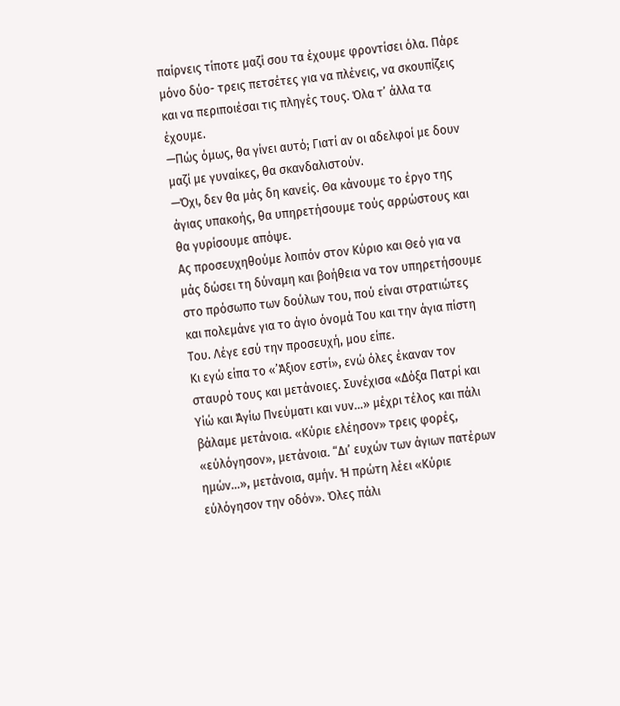παίρνεις τίποτε μαζί σου τα έχουμε φροντίσει όλα. Πάρε μόνο δύο- τρεις πετσέτες για να πλένεις, να σκουπίζεις και να περιποιέσαι τις πληγές τους. Όλα τ’ άλλα τα έχουμε.
—Πώς όμως, θα γίνει αυτό; Γιατί αν οι αδελφοί με δουν μαζί με γυναίκες, θα σκανδαλιστούν.
—Όχι, δεν θα μάς δη κανείς. Θα κάνουμε το έργο της άγιας υπακοής, θα υπηρετήσουμε τούς αρρώστους και θα γυρίσουμε απόψε.
Ας προσευχηθούμε λοιπόν στον Κύριο και Θεό για να μάς δώσει τη δύναμη και βοήθεια να τον υπηρετήσουμε στο πρόσωπο των δούλων του, πού είναι στρατιώτες και πολεμάνε για το άγιο όνομά Του και την άγια πίστη Του. Λέγε εσύ την προσευχή, μου είπε.
Κι εγώ είπα το «’Άξιον εστί», ενώ όλες έκαναν τον σταυρό τους και μετάνοιες. Συνέχισα «Δόξα Πατρί και Υίώ και Άγίω Πνεύματι και νυν…» μέχρι τέλος και πάλι βάλαμε μετάνοια. «Κύριε ελέησον» τρεις φορές, «εύλόγησον», μετάνοια. “Δι’ ευχών των άγιων πατέρων ημών…», μετάνοια, αμήν. Ή πρώτη λέει «Κύριε εύλόγησον την οδόν». Όλες πάλι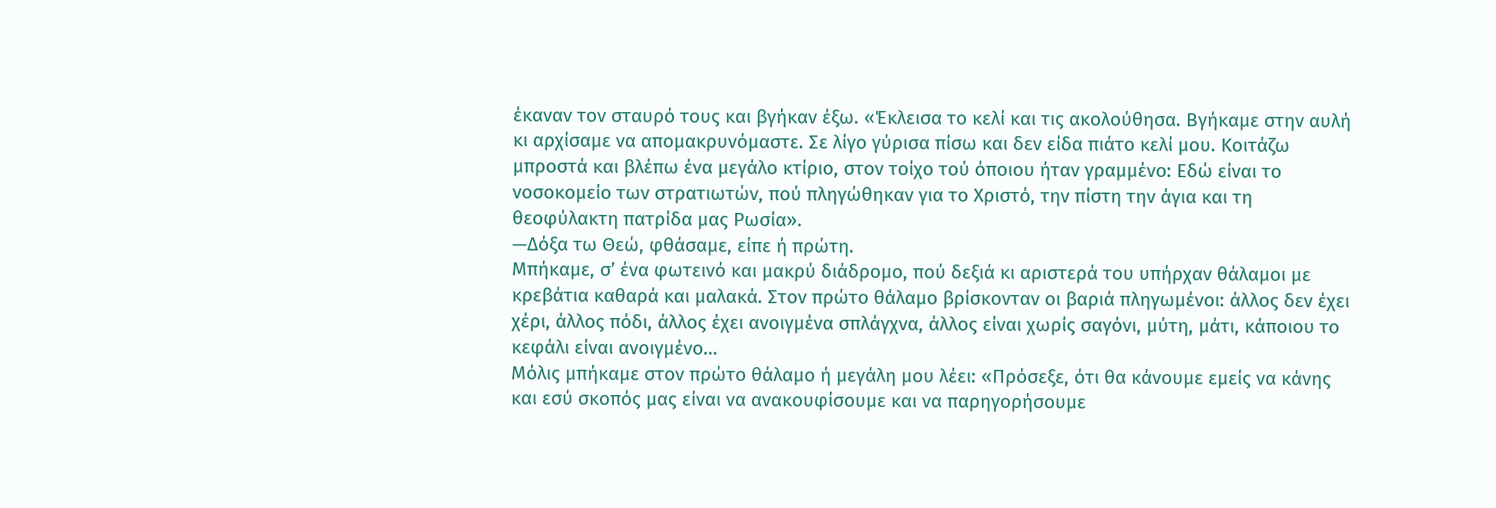έκαναν τον σταυρό τους και βγήκαν έξω. «Έκλεισα το κελί και τις ακολούθησα. Βγήκαμε στην αυλή κι αρχίσαμε να απομακρυνόμαστε. Σε λίγο γύρισα πίσω και δεν είδα πιάτο κελί μου. Κοιτάζω μπροστά και βλέπω ένα μεγάλο κτίριο, στον τοίχο τού όποιου ήταν γραμμένο: Εδώ είναι το νοσοκομείο των στρατιωτών, πού πληγώθηκαν για το Χριστό, την πίστη την άγια και τη θεοφύλακτη πατρίδα μας Ρωσία».
—Δόξα τω Θεώ, φθάσαμε, είπε ή πρώτη.
Μπήκαμε, σ’ ένα φωτεινό και μακρύ διάδρομο, πού δεξιά κι αριστερά του υπήρχαν θάλαμοι με κρεβάτια καθαρά και μαλακά. Στον πρώτο θάλαμο βρίσκονταν οι βαριά πληγωμένοι: άλλος δεν έχει χέρι, άλλος πόδι, άλλος έχει ανοιγμένα σπλάγχνα, άλλος είναι χωρίς σαγόνι, μύτη, μάτι, κάποιου το κεφάλι είναι ανοιγμένο…
Μόλις μπήκαμε στον πρώτο θάλαμο ή μεγάλη μου λέει: «Πρόσεξε, ότι θα κάνουμε εμείς να κάνης και εσύ σκοπός μας είναι να ανακουφίσουμε και να παρηγορήσουμε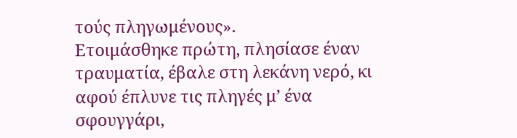τούς πληγωμένους».
Ετοιμάσθηκε πρώτη, πλησίασε έναν τραυματία, έβαλε στη λεκάνη νερό, κι αφού έπλυνε τις πληγές μ’ ένα σφουγγάρι,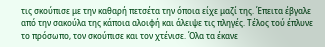τις σκούπισε με την καθαρή πετσέτα την όποια είχε μαζί της. Έπειτα έβγαλε από την σακούλα της κάποια αλοιφή και άλειψε τις πληγές. Τέλος τού έπλυνε το πρόσωπο, τον σκούπισε και τον χτένισε. Όλα τα έκανε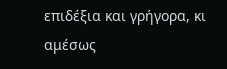επιδέξια και γρήγορα, κι αμέσως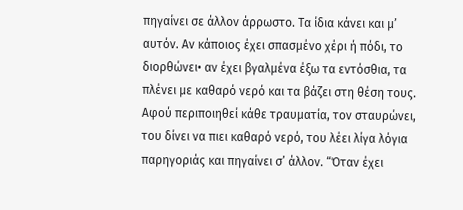πηγαίνει σε άλλον άρρωστο. Τα ίδια κάνει και μ’ αυτόν. Αν κάποιος έχει σπασμένο χέρι ή πόδι, το διορθώνει• αν έχει βγαλμένα έξω τα εντόσθια, τα πλένει με καθαρό νερό και τα βάζει στη θέση τους. Αφού περιποιηθεί κάθε τραυματία, τον σταυρώνει, του δίνει να πιει καθαρό νερό, του λέει λίγα λόγια παρηγοριάς και πηγαίνει σ’ άλλον. “Όταν έχει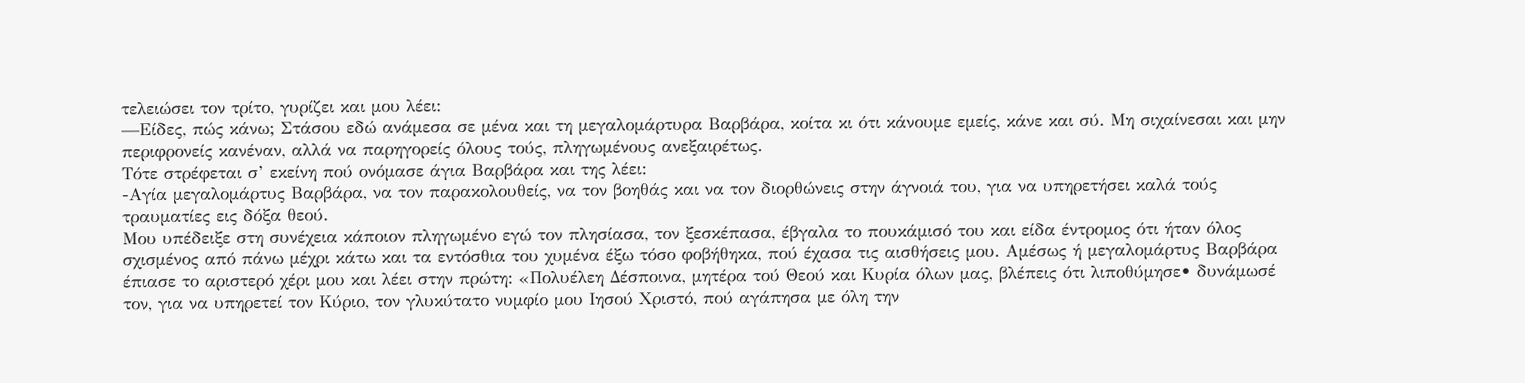τελειώσει τον τρίτο, γυρίζει και μου λέει:
—Είδες, πώς κάνω; Στάσου εδώ ανάμεσα σε μένα και τη μεγαλομάρτυρα Βαρβάρα, κοίτα κι ότι κάνουμε εμείς, κάνε και σύ. Μη σιχαίνεσαι και μην περιφρονείς κανέναν, αλλά να παρηγορείς όλους τούς, πληγωμένους ανεξαιρέτως.
Τότε στρέφεται σ’ εκείνη πού ονόμασε άγια Βαρβάρα και της λέει:
-Αγία μεγαλομάρτυς Βαρβάρα, να τον παρακολουθείς, να τον βοηθάς και να τον διορθώνεις στην άγνοιά του, για να υπηρετήσει καλά τούς τραυματίες εις δόξα θεού.
Μου υπέδειξε στη συνέχεια κάποιον πληγωμένο εγώ τον πλησίασα, τον ξεσκέπασα, έβγαλα το πουκάμισό του και είδα έντρομος ότι ήταν όλος σχισμένος από πάνω μέχρι κάτω και τα εντόσθια του χυμένα έξω τόσο φοβήθηκα, πού έχασα τις αισθήσεις μου. Αμέσως ή μεγαλομάρτυς Βαρβάρα έπιασε το αριστερό χέρι μου και λέει στην πρώτη: «Πολυέλεη Δέσποινα, μητέρα τού Θεού και Κυρία όλων μας, βλέπεις ότι λιποθύμησε• δυνάμωσέ τον, για να υπηρετεί τον Κύριο, τον γλυκύτατο νυμφίο μου Ιησού Χριστό, πού αγάπησα με όλη την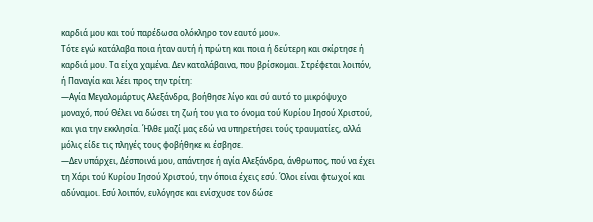καρδιά μου και τού παρέδωσα ολόκληρο τον εαυτό μου».
Τότε εγώ κατάλαβα ποια ήταν αυτή ή πρώτη και ποια ή δεύτερη και σκίρτησε ή καρδιά μου. Τα είχα χαμένα. Δεν καταλάβαινα, που βρίσκομαι. Στρέφεται λοιπόν, ή Παναγία και λέει προς την τρίτη:
—Αγία Μεγαλομάρτυς Αλεξάνδρα, βοήθησε λίγο και σύ αυτό το μικρόψυχο μοναχό, πού Θέλει να δώσει τη ζωή του για το όνομα τού Κυρίου Ιησού Χριστού, και για την εκκλησία. Ήλθε μαζί μας εδώ να υπηρετήσει τούς τραυματίες, αλλά μόλις είδε τις πληγές τους φοβήθηκε κι έσβησε.
—Δεν υπάρχει, Δέσποινά μου, απάντησε ή αγία Αλεξάνδρα, άνθρωπος, πού να έχει τη Χάρι τού Κυρίου Ιησού Χριστού, την όποια έχεις εσύ. Όλοι είναι φτωχοί και αδύναμοι. Εσύ λοιπόν, ευλόγησε και ενίσχυσε τον δώσε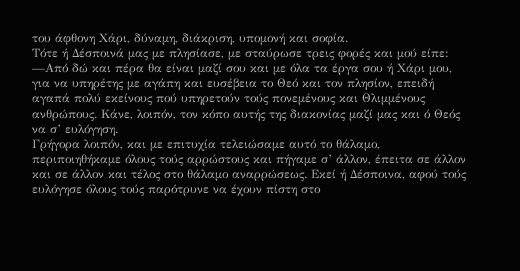του άφθονη Χάρι, δύναμη, διάκριση, υπομονή και σοφία.
Τότε ή Δέσποινά μας με πλησίασε, με σταύρωσε τρεις φορές και μού είπε:
—Από δώ και πέρα θα είναι μαζί σου και με όλα τα έργα σου ή Χάρι μου, για να υπηρέτης με αγάπη και ευσέβεια το Θεό και τον πλησίον, επειδή αγαπά πολύ εκείνους πού υπηρετούν τούς πονεμένους και Θλιμμένους ανθρώπους. Κάνε, λοιπόν, τον κόπο αυτής της διακονίας μαζί μας και ό Θεός να σ’ ευλόγηση.
Γρήγορα λοιπόν, και με επιτυχία τελειώσαμε αυτό το θάλαμο, περιποιηθήκαμε όλους τούς αρρώστους και πήγαμε σ’ άλλον, έπειτα σε άλλον και σε άλλον και τέλος στο θάλαμο αναρρώσεως. Εκεί ή Δέσποινα, αφού τούς ευλόγησε όλους τούς παρότρυνε να έχουν πίστη στο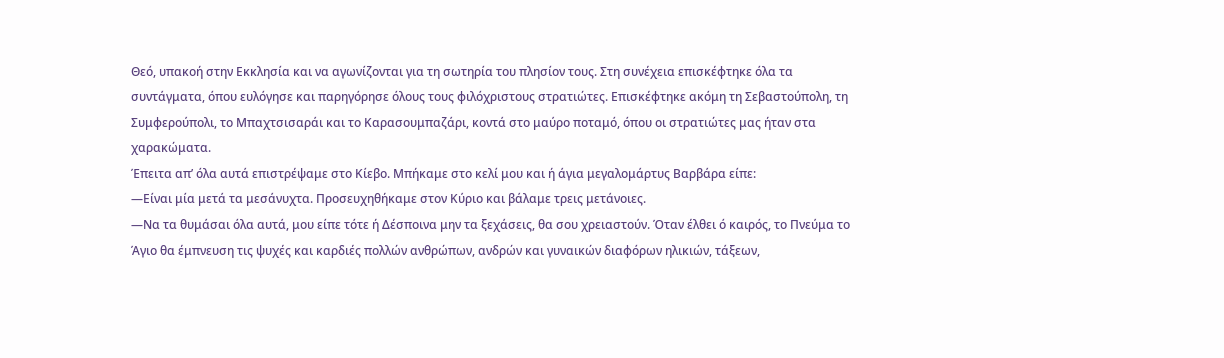Θεό, υπακοή στην Εκκλησία και να αγωνίζονται για τη σωτηρία του πλησίον τους. Στη συνέχεια επισκέφτηκε όλα τα συντάγματα, όπου ευλόγησε και παρηγόρησε όλους τους φιλόχριστους στρατιώτες. Επισκέφτηκε ακόμη τη Σεβαστούπολη, τη Συμφερούπολι, το Μπαχτσισαράι και το Καρασουμπαζάρι, κοντά στο μαύρο ποταμό, όπου οι στρατιώτες μας ήταν στα χαρακώματα.
Έπειτα απ’ όλα αυτά επιστρέψαμε στο Κίεβο. Μπήκαμε στο κελί μου και ή άγια μεγαλομάρτυς Βαρβάρα είπε:
—Είναι μία μετά τα μεσάνυχτα. Προσευχηθήκαμε στον Κύριο και βάλαμε τρεις μετάνοιες.
—Να τα θυμάσαι όλα αυτά, μου είπε τότε ή Δέσποινα μην τα ξεχάσεις, θα σου χρειαστούν. Όταν έλθει ό καιρός, το Πνεύμα το Άγιο θα έμπνευση τις ψυχές και καρδιές πολλών ανθρώπων, ανδρών και γυναικών διαφόρων ηλικιών, τάξεων,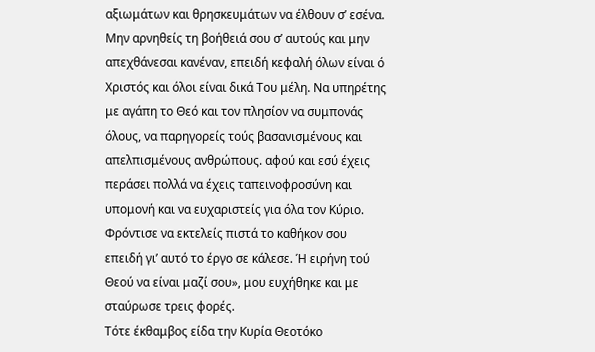αξιωμάτων και θρησκευμάτων να έλθουν σ’ εσένα. Μην αρνηθείς τη βοήθειά σου σ’ αυτούς και μην απεχθάνεσαι κανέναν, επειδή κεφαλή όλων είναι ό Χριστός και όλοι είναι δικά Του μέλη. Να υπηρέτης με αγάπη το Θεό και τον πλησίον να συμπονάς όλους, να παρηγορείς τούς βασανισμένους και απελπισμένους ανθρώπους. αφού και εσύ έχεις περάσει πολλά να έχεις ταπεινοφροσύνη και υπομονή και να ευχαριστείς για όλα τον Κύριο. Φρόντισε να εκτελείς πιστά το καθήκον σου επειδή γι’ αυτό το έργο σε κάλεσε. Ή ειρήνη τού Θεού να είναι μαζί σου», μου ευχήθηκε και με σταύρωσε τρεις φορές.
Τότε έκθαμβος είδα την Κυρία Θεοτόκο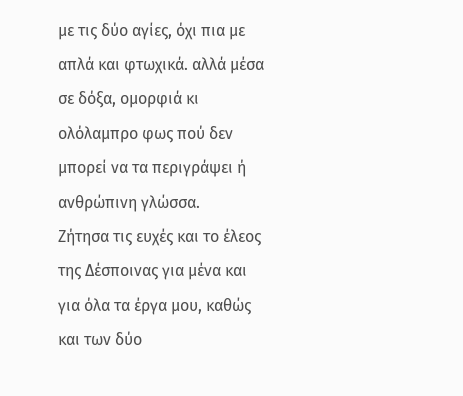με τις δύο αγίες, όχι πια με απλά και φτωχικά. αλλά μέσα σε δόξα, ομορφιά κι ολόλαμπρο φως πού δεν μπορεί να τα περιγράψει ή ανθρώπινη γλώσσα.
Ζήτησα τις ευχές και το έλεος της Δέσποινας για μένα και για όλα τα έργα μου, καθώς και των δύο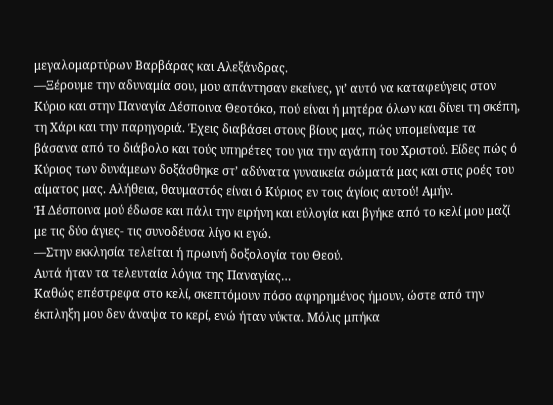μεγαλομαρτύρων Βαρβάρας και Αλεξάνδρας.
—Ξέρουμε την αδυναμία σου, μου απάντησαν εκείνες, γι’ αυτό να καταφεύγεις στον Κύριο και στην Παναγία Δέσποινα Θεοτόκο, πού είναι ή μητέρα όλων και δίνει τη σκέπη, τη Χάρι και την παρηγοριά. Έχεις διαβάσει στους βίους μας, πώς υπομείναμε τα βάσανα από το διάβολο και τούς υπηρέτες του για την αγάπη του Χριστού. Είδες πώς ό Κύριος των δυνάμεων δοξάσθηκε στ’ αδύνατα γυναικεία σώματά μας και στις ροές του αίματος μας. Αλήθεια, θαυμαστός είναι ό Κύριος εν τοις άγίοις αυτού! Αμήν.
Ή Δέσποινα μού έδωσε και πάλι την ειρήνη και εύλογία και βγήκε από το κελί μου μαζί με τις δύο άγιες- τις συνοδέυσα λίγο κι εγώ.
—Στην εκκλησία τελείται ή πρωινή δοξολογία του Θεού.
Αυτά ήταν τα τελευταία λόγια της Παναγίας…
Καθώς επέστρεφα στο κελί, σκεπτόμουν πόσο αφηρημένος ήμουν, ώστε από την έκπληξη μου δεν άναψα το κερί, ενώ ήταν νύκτα. Μόλις μπήκα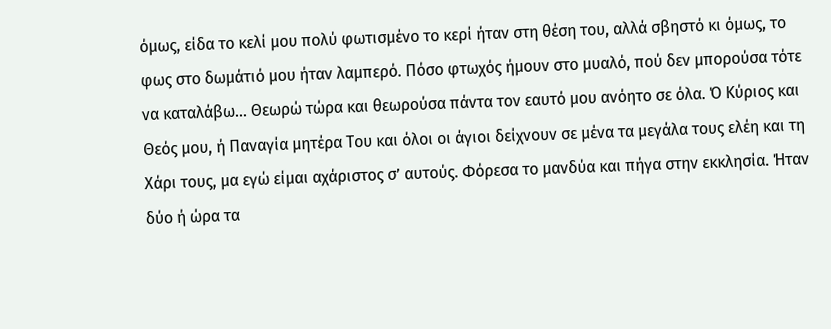όμως, είδα το κελί μου πολύ φωτισμένο το κερί ήταν στη θέση του, αλλά σβηστό κι όμως, το φως στο δωμάτιό μου ήταν λαμπερό. Πόσο φτωχός ήμουν στο μυαλό, πού δεν μπορούσα τότε να καταλάβω… Θεωρώ τώρα και θεωρούσα πάντα τον εαυτό μου ανόητο σε όλα. Ό Κύριος και Θεός μου, ή Παναγία μητέρα Του και όλοι οι άγιοι δείχνουν σε μένα τα μεγάλα τους ελέη και τη Χάρι τους, μα εγώ είμαι αχάριστος σ’ αυτούς. Φόρεσα το μανδύα και πήγα στην εκκλησία. Ήταν δύο ή ώρα τα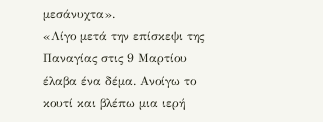μεσάνυχτα».
«Λίγο μετά την επίσκεψι της Παναγίας στις 9 Μαρτίου έλαβα ένα δέμα. Ανοίγω το κουτί και βλέπω μια ιερή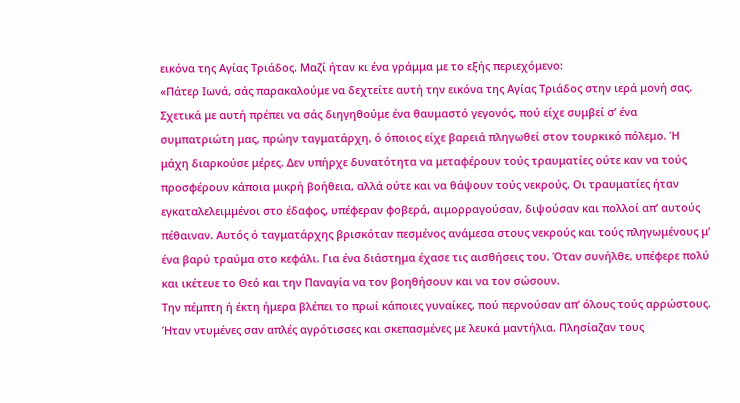εικόνα της Αγίας Τριάδος. Μαζί ήταν κι ένα γράμμα με το εξής περιεχόμενο:
«Πάτερ Ιωνά, σάς παρακαλούμε να δεχτείτε αυτή την εικόνα της Αγίας Τριάδος στην ιερά μονή σας. Σχετικά με αυτή πρέπει να σάς διηγηθούμε ένα θαυμαστό γεγονός, πού είχε συμβεί σ’ ένα συμπατριώτη μας, πρώην ταγματάρχη, ό όποιος είχε βαρειά πληγωθεί στον τουρκικό πόλεμο. Ή μάχη διαρκούσε μέρες. Δεν υπήρχε δυνατότητα να μεταφέρουν τούς τραυματίες ούτε καν να τούς προσφέρουν κάποια μικρή βοήθεια, αλλά ούτε και να θάψουν τούς νεκρούς. Οι τραυματίες ήταν εγκαταλελειμμένοι στο έδαφος, υπέφεραν φοβερά, αιμορραγούσαν, διψούσαν και πολλοί απ’ αυτούς πέθαιναν. Αυτός ό ταγματάρχης βρισκόταν πεσμένος ανάμεσα στους νεκρούς και τούς πληγωμένους μ’ ένα βαρύ τραύμα στο κεφάλι. Για ένα διάστημα έχασε τις αισθήσεις του. Όταν συνήλθε, υπέφερε πολύ και ικέτευε το Θεό και την Παναγία να τον βοηθήσουν και να τον σώσουν.
Την πέμπτη ή έκτη ήμερα βλέπει το πρωί κάποιες γυναίκες, πού περνούσαν απ’ όλους τούς αρρώστους. Ήταν ντυμένες σαν απλές αγρότισσες και σκεπασμένες με λευκά μαντήλια. Πλησίαζαν τους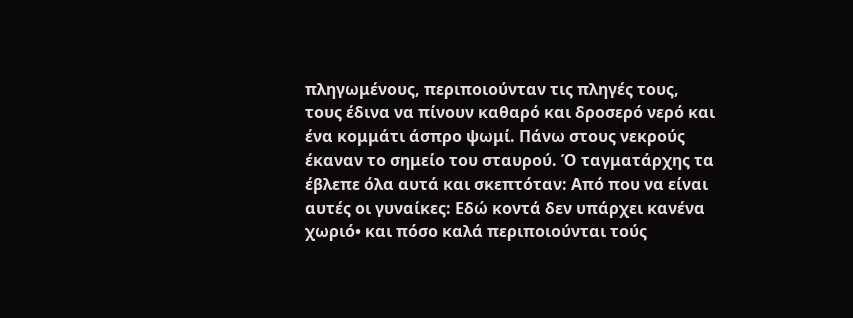πληγωμένους, περιποιούνταν τις πληγές τους, τους έδινα να πίνουν καθαρό και δροσερό νερό και ένα κομμάτι άσπρο ψωμί. Πάνω στους νεκρούς έκαναν το σημείο του σταυρού. Ό ταγματάρχης τα έβλεπε όλα αυτά και σκεπτόταν: Από που να είναι αυτές οι γυναίκες: Εδώ κοντά δεν υπάρχει κανένα χωριό• και πόσο καλά περιποιούνται τούς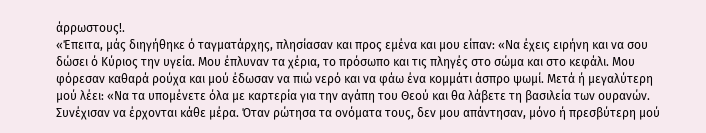άρρωστους!.
«Έπειτα, μάς διηγήθηκε ό ταγματάρχης, πλησίασαν και προς εμένα και μου είπαν: «Να έχεις ειρήνη και να σου δώσει ό Κύριος την υγεία. Μου έπλυναν τα χέρια, το πρόσωπο και τις πληγές στο σώμα και στο κεφάλι. Μου φόρεσαν καθαρά ρούχα και μού έδωσαν να πιώ νερό και να φάω ένα κομμάτι άσπρο ψωμί. Μετά ή μεγαλύτερη μού λέει: «Να τα υπομένετε όλα με καρτερία για την αγάπη του Θεού και θα λάβετε τη βασιλεία των ουρανών.
Συνέχισαν να έρχονται κάθε μέρα. Όταν ρώτησα τα ονόματα τους, δεν μου απάντησαν, μόνο ή πρεσβύτερη μού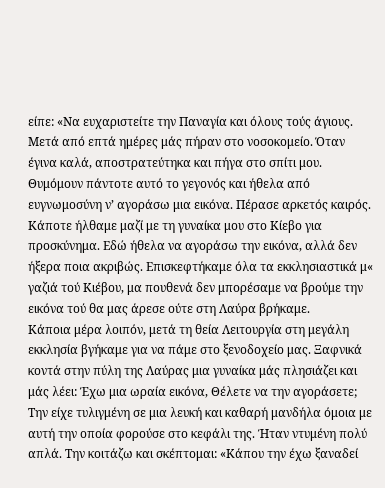είπε: «Να ευχαριστείτε την Παναγία και όλους τούς άγιους.
Μετά από επτά ημέρες μάς πήραν στο νοσοκομείο. Όταν έγινα καλά, αποστρατεύτηκα και πήγα στο σπίτι μου. Θυμόμουν πάντοτε αυτό το γεγονός και ήθελα από ευγνωμοσύνη ν’ αγοράσω μια εικόνα. Πέρασε αρκετός καιρός. Κάποτε ήλθαμε μαζί με τη γυναίκα μου στο Κίεβο για προσκύνημα. Εδώ ήθελα να αγοράσω την εικόνα, αλλά δεν ήξερα ποια ακριβώς. Επισκεφτήκαμε όλα τα εκκλησιαστικά μ« γαζιά τού Κιέβου, μα πουθενά δεν μπορέσαμε να βρούμε την εικόνα τού θα μας άρεσε ούτε στη Λαύρα βρήκαμε.
Κάποια μέρα λοιπόν, μετά τη θεία Λειτουργία στη μεγάλη εκκλησία βγήκαμε για να πάμε στο ξενοδοχείο μας. Ξαφνικά κοντά στην πύλη της Λαύρας μια γυναίκα μάς πλησιάζει και μάς λέει: Έχω μια ωραία εικόνα, Θέλετε να την αγοράσετε;
Την είχε τυλιγμένη σε μια λευκή και καθαρή μανδήλα όμοια με αυτή την οποία φορούσε στο κεφάλι της. Ήταν ντυμένη πολύ απλά. Την κοιτάζω και σκέπτομαι: «Κάπου την έχω ξαναδεί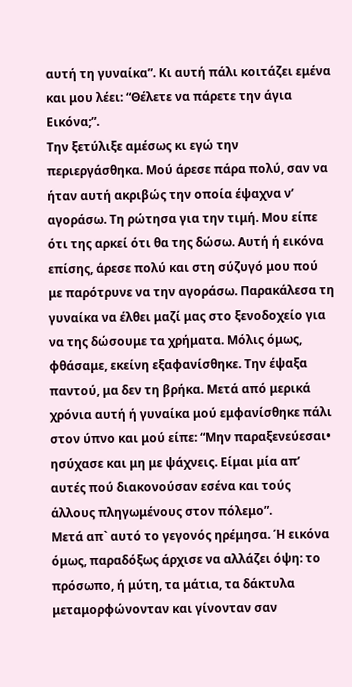αυτή τη γυναίκα”. Κι αυτή πάλι κοιτάζει εμένα και μου λέει: “Θέλετε να πάρετε την άγια Εικόνα;”.
Την ξετύλιξε αμέσως κι εγώ την περιεργάσθηκα. Μού άρεσε πάρα πολύ, σαν να ήταν αυτή ακριβώς την οποία έψαχνα ν’ αγοράσω. Τη ρώτησα για την τιμή. Μου είπε ότι της αρκεί ότι θα της δώσω. Αυτή ή εικόνα επίσης, άρεσε πολύ και στη σύζυγό μου πού με παρότρυνε να την αγοράσω. Παρακάλεσα τη γυναίκα να έλθει μαζί μας στο ξενοδοχείο για να της δώσουμε τα χρήματα. Μόλις όμως, φθάσαμε, εκείνη εξαφανίσθηκε. Την έψαξα παντού, μα δεν τη βρήκα. Μετά από μερικά χρόνια αυτή ή γυναίκα μού εμφανίσθηκε πάλι στον ύπνο και μού είπε: “Μην παραξενεύεσαι• ησύχασε και μη με ψάχνεις. Είμαι μία απ’ αυτές πού διακονούσαν εσένα και τούς άλλους πληγωμένους στον πόλεμο”.
Μετά απ` αυτό το γεγονός ηρέμησα. Ή εικόνα όμως, παραδόξως άρχισε να αλλάζει όψη: το πρόσωπο, ή μύτη, τα μάτια, τα δάκτυλα μεταμορφώνονταν και γίνονταν σαν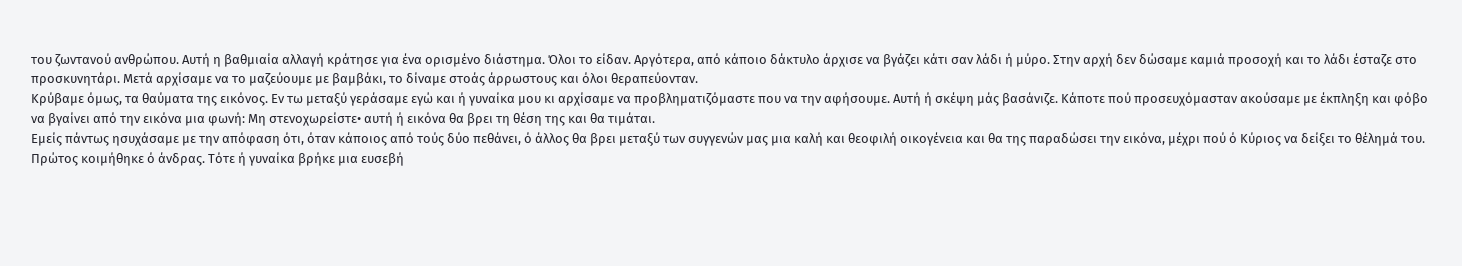του ζωντανού ανθρώπου. Αυτή η βαθμιαία αλλαγή κράτησε για ένα ορισμένο διάστημα. Όλοι το είδαν. Αργότερα, από κάποιο δάκτυλο άρχισε να βγάζει κάτι σαν λάδι ή μύρο. Στην αρχή δεν δώσαμε καμιά προσοχή και το λάδι έσταζε στο προσκυνητάρι. Μετά αρχίσαμε να το μαζεύουμε με βαμβάκι, το δίναμε στοάς άρρωστους και όλοι θεραπεύονταν.
Κρύβαμε όμως, τα θαύματα της εικόνος. Εν τω μεταξύ γεράσαμε εγώ και ή γυναίκα μου κι αρχίσαμε να προβληματιζόμαστε που να την αφήσουμε. Αυτή ή σκέψη μάς βασάνιζε. Κάποτε πού προσευχόμασταν ακούσαμε με έκπληξη και φόβο να βγαίνει από την εικόνα μια φωνή: Μη στενοχωρείστε• αυτή ή εικόνα θα βρει τη θέση της και θα τιμάται.
Εμείς πάντως ησυχάσαμε με την απόφαση ότι, όταν κάποιος από τούς δύο πεθάνει, ό άλλος θα βρει μεταξύ των συγγενών μας μια καλή και θεοφιλή οικογένεια και θα της παραδώσει την εικόνα, μέχρι πού ό Κύριος να δείξει το θέλημά του.
Πρώτος κοιμήθηκε ό άνδρας. Τότε ή γυναίκα βρήκε μια ευσεβή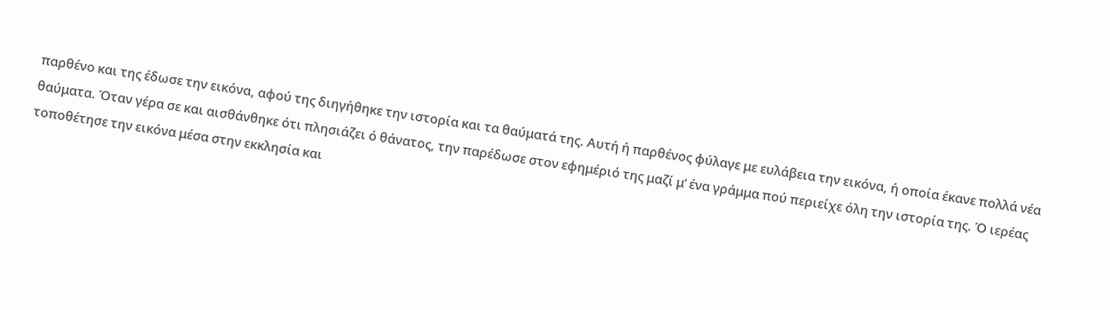παρθένο και της έδωσε την εικόνα, αφού της διηγήθηκε την ιστορία και τα θαύματά της. Αυτή ή παρθένος φύλαγε με ευλάβεια την εικόνα, ή οποία έκανε πολλά νέα θαύματα. Όταν γέρα σε και αισθάνθηκε ότι πλησιάζει ό θάνατος, την παρέδωσε στον εφημέριό της μαζί μ’ ένα γράμμα πού περιείχε όλη την ιστορία της. Ό ιερέας τοποθέτησε την εικόνα μέσα στην εκκλησία και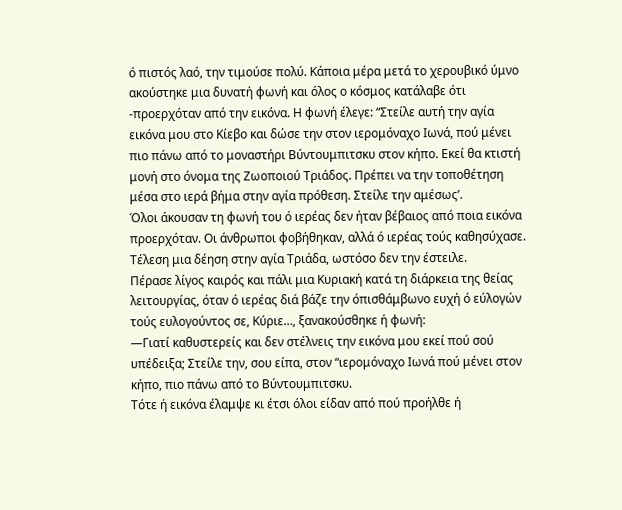ό πιστός λαό, την τιμούσε πολύ. Κάποια μέρα μετά το χερουβικό ύμνο ακούστηκε μια δυνατή φωνή και όλος ο κόσμος κατάλαβε ότι -προερχόταν από την εικόνα. Η φωνή έλεγε: “Στείλε αυτή την αγία εικόνα μου στο Κίεβο και δώσε την στον ιερομόναχο Ιωνά, πού μένει πιο πάνω από το μοναστήρι Βύντουμπιτσκυ στον κήπο. Εκεί θα κτιστή μονή στο όνομα της Ζωοποιού Τριάδος. Πρέπει να την τοποθέτηση μέσα στο ιερά βήμα στην αγία πρόθεση. Στείλε την αμέσως’.
Όλοι άκουσαν τη φωνή του ό ιερέας δεν ήταν βέβαιος από ποια εικόνα προερχόταν. Οι άνθρωποι φοβήθηκαν, αλλά ό ιερέας τούς καθησύχασε. Τέλεση μια δέηση στην αγία Τριάδα, ωστόσο δεν την έστειλε.
Πέρασε λίγος καιρός και πάλι μια Κυριακή κατά τη διάρκεια της θείας λειτουργίας, όταν ό ιερέας διά βάζε την όπισθάμβωνο ευχή ό εύλογών τούς ευλογούντος σε, Κύριε…, ξανακούσθηκε ή φωνή:
—Γιατί καθυστερείς και δεν στέλνεις την εικόνα μου εκεί πού σού υπέδειξα; Στείλε την, σου είπα, στον “ιερομόναχο Ιωνά πού μένει στον κήπο, πιο πάνω από το Βύντουμπιτσκυ.
Τότε ή εικόνα έλαμψε κι έτσι όλοι είδαν από πού προήλθε ή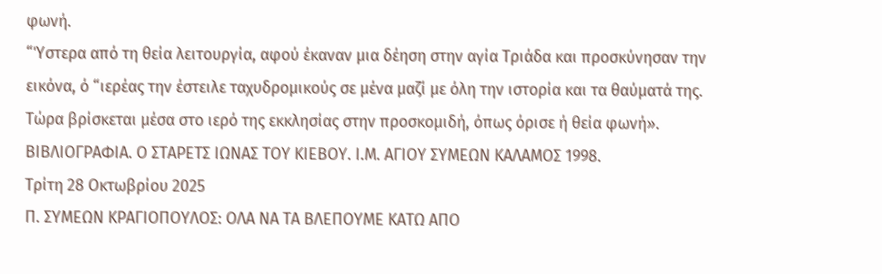φωνή.
“Ύστερα από τη θεία λειτουργία, αφού έκαναν μια δέηση στην αγία Τριάδα και προσκύνησαν την εικόνα, ό “ιερέας την έστειλε ταχυδρομικούς σε μένα μαζί με όλη την ιστορία και τα θαύματά της. Τώρα βρίσκεται μέσα στο ιερό της εκκλησίας στην προσκομιδή, όπως όρισε ή θεία φωνή».
ΒΙΒΛΙΟΓΡΑΦΙΑ. Ο ΣΤΑΡΕΤΣ ΙΩΝΑΣ ΤΟΥ ΚΙΕΒΟΥ. Ι.Μ. ΑΓΙΟΥ ΣΥΜΕΩΝ ΚΑΛΑΜΟΣ 1998.
Τρίτη 28 Οκτωβρίου 2025
Π. ΣΥΜΕΩΝ ΚΡΑΓΙΟΠΟΥΛΟΣ: ΟΛΑ ΝΑ ΤΑ ΒΛΕΠΟΥΜΕ ΚΑΤΩ ΑΠΟ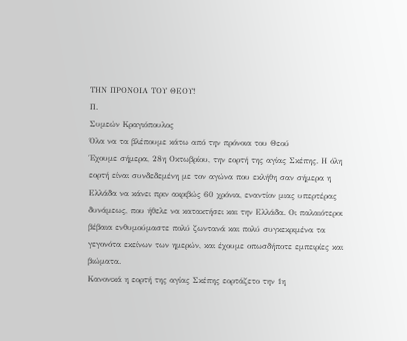ΤΗΝ ΠΡΟΝΟΙΑ ΤΟΥ ΘΕΟΥ!
Π.
Συμεών Κραγιόπουλος
Όλα να τα βλέπουμε κάτω από την πρόνοια του Θεού
Έχουμε σήμερα, 28η Οκτωβρίου, την εορτή της αγίας Σκέπης. Η όλη εορτή είναι συνδεδεμένη με τον αγώνα που εκλήθη σαν σήμερα η Ελλάδα να κάνει πριν ακριβώς 60 χρόνια, εναντίον μιας υπερτέρας δυνάμεως, που ήθελε να κατακτήσει και την Ελλάδα. Οι παλαιότεροι βέβαια ενθυμούμαστε πολύ ζωντανά και πολύ συγκεκριμένα τα γεγονότα εκείνων των ημερών, και έχουμε οπωσδήποτε εμπειρίες και βιώματα.
Κανονικά η εορτή της αγίας Σκέπης εορτάζετο την 1η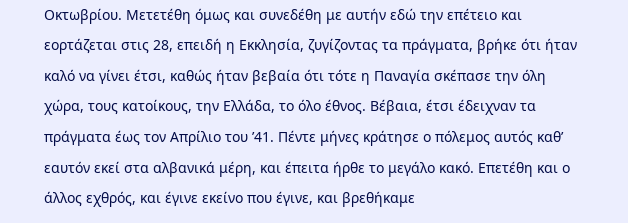Οκτωβρίου. Μετετέθη όμως και συνεδέθη με αυτήν εδώ την επέτειο και εορτάζεται στις 28, επειδή η Εκκλησία, ζυγίζοντας τα πράγματα, βρήκε ότι ήταν καλό να γίνει έτσι, καθώς ήταν βεβαία ότι τότε η Παναγία σκέπασε την όλη χώρα, τους κατοίκους, την Ελλάδα, το όλο έθνος. Βέβαια, έτσι έδειχναν τα πράγματα έως τον Απρίλιο του ’41. Πέντε μήνες κράτησε ο πόλεμος αυτός καθ’ εαυτόν εκεί στα αλβανικά μέρη, και έπειτα ήρθε το μεγάλο κακό. Επετέθη και ο άλλος εχθρός, και έγινε εκείνο που έγινε, και βρεθήκαμε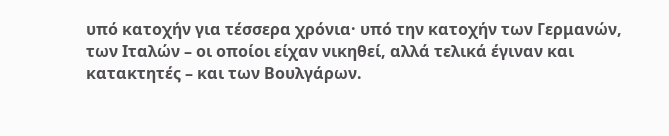υπό κατοχήν για τέσσερα χρόνια· υπό την κατοχήν των Γερμανών, των Ιταλών – οι οποίοι είχαν νικηθεί, αλλά τελικά έγιναν και κατακτητές – και των Βουλγάρων.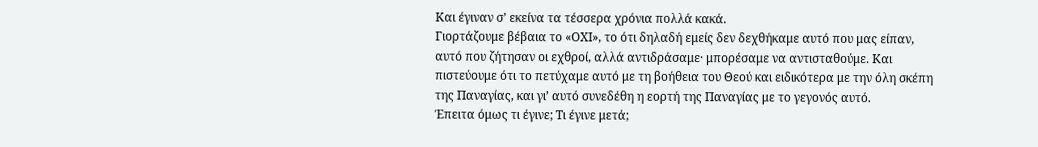Και έγιναν σ’ εκείνα τα τέσσερα χρόνια πολλά κακά.
Γιορτάζουμε βέβαια το «ΟΧΙ», το ότι δηλαδή εμείς δεν δεχθήκαμε αυτό που μας είπαν, αυτό που ζήτησαν οι εχθροί, αλλά αντιδράσαμε· μπορέσαμε να αντισταθούμε. Και πιστεύουμε ότι το πετύχαμε αυτό με τη βοήθεια του Θεού και ειδικότερα με την όλη σκέπη της Παναγίας, και γι’ αυτό συνεδέθη η εορτή της Παναγίας με το γεγονός αυτό.
Έπειτα όμως τι έγινε; Τι έγινε μετά;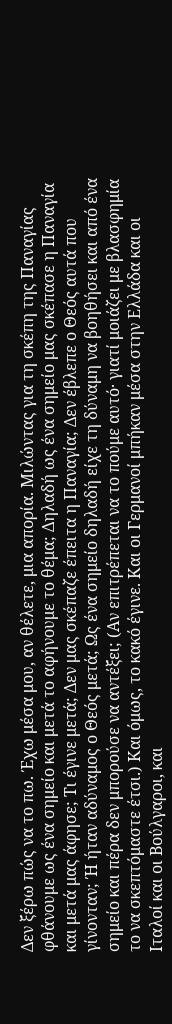Δεν ξέρω πώς να το πω. Έχω μέσα μου, αν θέλετε, μια απορία. Μιλώντας για τη σκέπη της Παναγίας φθάνουμε ως ένα σημείο και μετά το αφήνουμε το θέμα; Δηλαδή ως ένα σημείο μας σκέπασε η Παναγία και μετά μας άφησε; Τι έγινε μετά; Δεν μας σκέπαζε έπειτα η Παναγία; Δεν έβλεπε ο Θεός αυτά που γίνονταν; Ή ήταν αδύναμος ο Θεός μετά; Ως ένα σημείο δηλαδή είχε τη δύναμη να βοηθήσει και από ένα σημείο και πέρα δεν μπορούσε να αντέξει; (Αν επιτρέπεται να το πούμε αυτό· γιατί μοιάζει με βλασφημία το να σκεπτόμαστε έτσι.) Και όμως, το κακό έγινε. Και οι Γερμανοί μπήκαν μέσα στην Ελλάδα και οι Ιταλοί και οι Βούλγαροι, και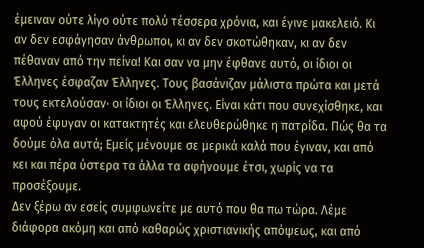έμειναν ούτε λίγο ούτε πολύ τέσσερα χρόνια, και έγινε μακελειό. Κι αν δεν εσφάγησαν άνθρωποι, κι αν δεν σκοτώθηκαν, κι αν δεν πέθαναν από την πείνα! Και σαν να μην έφθανε αυτό, οι ίδιοι οι Έλληνες έσφαζαν Έλληνες. Τους βασάνιζαν μάλιστα πρώτα και μετά τους εκτελούσαν· οι ίδιοι οι Έλληνες. Είναι κάτι που συνεχίσθηκε, και αφού έφυγαν οι κατακτητές και ελευθερώθηκε η πατρίδα. Πώς θα τα δούμε όλα αυτά; Εμείς μένουμε σε μερικά καλά που έγιναν, και από κει και πέρα ύστερα τα άλλα τα αφήνουμε έτσι, χωρίς να τα προσέξουμε.
Δεν ξέρω αν εσείς συμφωνείτε με αυτό που θα πω τώρα. Λέμε διάφορα ακόμη και από καθαρώς χριστιανικής απόψεως, και από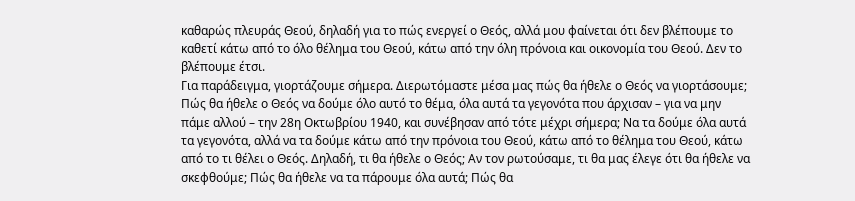καθαρώς πλευράς Θεού, δηλαδή για το πώς ενεργεί ο Θεός, αλλά μου φαίνεται ότι δεν βλέπουμε το καθετί κάτω από το όλο θέλημα του Θεού, κάτω από την όλη πρόνοια και οικονομία του Θεού. Δεν το βλέπουμε έτσι.
Για παράδειγμα, γιορτάζουμε σήμερα. Διερωτόμαστε μέσα μας πώς θα ήθελε ο Θεός να γιορτάσουμε; Πώς θα ήθελε ο Θεός να δούμε όλο αυτό το θέμα, όλα αυτά τα γεγονότα που άρχισαν – για να μην πάμε αλλού – την 28η Οκτωβρίου 1940, και συνέβησαν από τότε μέχρι σήμερα; Να τα δούμε όλα αυτά τα γεγονότα, αλλά να τα δούμε κάτω από την πρόνοια του Θεού, κάτω από το θέλημα του Θεού, κάτω από το τι θέλει ο Θεός. Δηλαδή, τι θα ήθελε ο Θεός; Αν τον ρωτούσαμε, τι θα μας έλεγε ότι θα ήθελε να σκεφθούμε; Πώς θα ήθελε να τα πάρουμε όλα αυτά; Πώς θα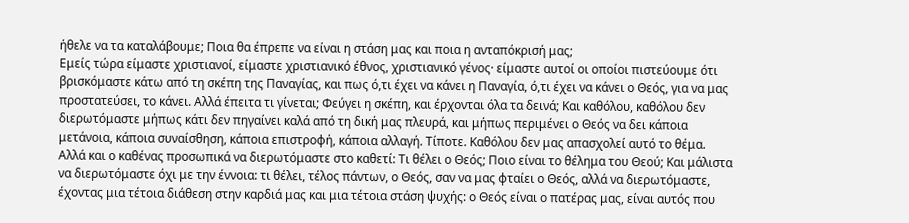ήθελε να τα καταλάβουμε; Ποια θα έπρεπε να είναι η στάση μας και ποια η ανταπόκρισή μας;
Εμείς τώρα είμαστε χριστιανοί, είμαστε χριστιανικό έθνος, χριστιανικό γένος· είμαστε αυτοί οι οποίοι πιστεύουμε ότι βρισκόμαστε κάτω από τη σκέπη της Παναγίας, και πως ό,τι έχει να κάνει η Παναγία, ό,τι έχει να κάνει ο Θεός, για να μας προστατεύσει, το κάνει. Αλλά έπειτα τι γίνεται; Φεύγει η σκέπη, και έρχονται όλα τα δεινά; Και καθόλου, καθόλου δεν διερωτόμαστε μήπως κάτι δεν πηγαίνει καλά από τη δική μας πλευρά, και μήπως περιμένει ο Θεός να δει κάποια μετάνοια, κάποια συναίσθηση, κάποια επιστροφή, κάποια αλλαγή. Τίποτε. Καθόλου δεν μας απασχολεί αυτό το θέμα.
Αλλά και ο καθένας προσωπικά να διερωτόμαστε στο καθετί: Τι θέλει ο Θεός; Ποιο είναι το θέλημα του Θεού; Και μάλιστα να διερωτόμαστε όχι με την έννοια: τι θέλει, τέλος πάντων, ο Θεός, σαν να μας φταίει ο Θεός, αλλά να διερωτόμαστε, έχοντας μια τέτοια διάθεση στην καρδιά μας και μια τέτοια στάση ψυχής: ο Θεός είναι ο πατέρας μας, είναι αυτός που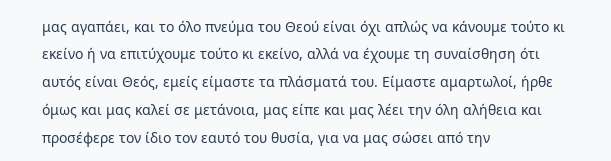μας αγαπάει, και το όλο πνεύμα του Θεού είναι όχι απλώς να κάνουμε τούτο κι εκείνο ή να επιτύχουμε τούτο κι εκείνο, αλλά να έχουμε τη συναίσθηση ότι αυτός είναι Θεός, εμείς είμαστε τα πλάσματά του. Είμαστε αμαρτωλοί, ήρθε όμως και μας καλεί σε μετάνοια, μας είπε και μας λέει την όλη αλήθεια και προσέφερε τον ίδιο τον εαυτό του θυσία, για να μας σώσει από την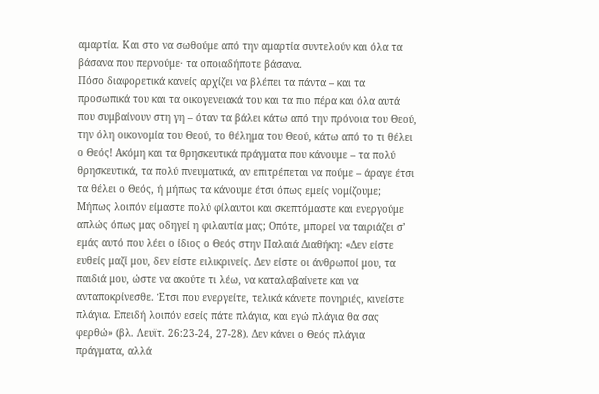αμαρτία. Και στο να σωθούμε από την αμαρτία συντελούν και όλα τα βάσανα που περνούμε· τα οποιαδήποτε βάσανα.
Πόσο διαφορετικά κανείς αρχίζει να βλέπει τα πάντα – και τα προσωπικά του και τα οικογενειακά του και τα πιο πέρα και όλα αυτά που συμβαίνουν στη γη – όταν τα βάλει κάτω από την πρόνοια του Θεού, την όλη οικονομία του Θεού, το θέλημα του Θεού, κάτω από το τι θέλει ο Θεός! Ακόμη και τα θρησκευτικά πράγματα που κάνουμε – τα πολύ θρησκευτικά, τα πολύ πνευματικά, αν επιτρέπεται να πούμε – άραγε έτσι τα θέλει ο Θεός, ή μήπως τα κάνουμε έτσι όπως εμείς νομίζουμε;
Μήπως λοιπόν είμαστε πολύ φίλαυτοι και σκεπτόμαστε και ενεργούμε απλώς όπως μας οδηγεί η φιλαυτία μας; Οπότε, μπορεί να ταιριάζει σ’ εμάς αυτό που λέει ο ίδιος ο Θεός στην Παλαιά Διαθήκη: «Δεν είστε ευθείς μαζί μου, δεν είστε ειλικρινείς. Δεν είστε οι άνθρωποί μου, τα παιδιά μου, ώστε να ακούτε τι λέω, να καταλαβαίνετε και να ανταποκρίνεσθε. Έτσι που ενεργείτε, τελικά κάνετε πονηριές, κινείστε πλάγια. Επειδή λοιπόν εσείς πάτε πλάγια, και εγώ πλάγια θα σας φερθώ» (βλ. Λευϊτ. 26:23-24, 27-28). Δεν κάνει ο Θεός πλάγια πράγματα, αλλά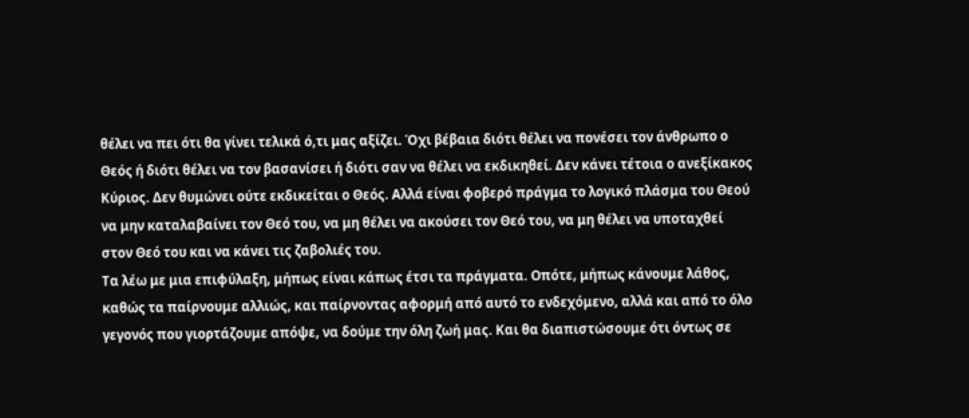θέλει να πει ότι θα γίνει τελικά ό,τι μας αξίζει. Όχι βέβαια διότι θέλει να πονέσει τον άνθρωπο ο Θεός ή διότι θέλει να τον βασανίσει ή διότι σαν να θέλει να εκδικηθεί. Δεν κάνει τέτοια ο ανεξίκακος Κύριος. Δεν θυμώνει ούτε εκδικείται ο Θεός. Αλλά είναι φοβερό πράγμα το λογικό πλάσμα του Θεού να μην καταλαβαίνει τον Θεό του, να μη θέλει να ακούσει τον Θεό του, να μη θέλει να υποταχθεί στον Θεό του και να κάνει τις ζαβολιές του.
Τα λέω με μια επιφύλαξη, μήπως είναι κάπως έτσι τα πράγματα. Οπότε, μήπως κάνουμε λάθος, καθώς τα παίρνουμε αλλιώς, και παίρνοντας αφορμή από αυτό το ενδεχόμενο, αλλά και από το όλο γεγονός που γιορτάζουμε απόψε, να δούμε την όλη ζωή μας. Και θα διαπιστώσουμε ότι όντως σε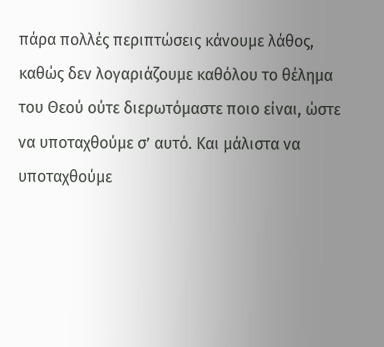πάρα πολλές περιπτώσεις κάνουμε λάθος, καθώς δεν λογαριάζουμε καθόλου το θέλημα του Θεού ούτε διερωτόμαστε ποιο είναι, ώστε να υποταχθούμε σ’ αυτό. Και μάλιστα να υποταχθούμε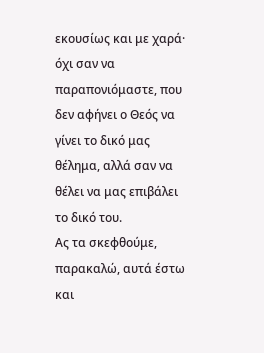εκουσίως και με χαρά· όχι σαν να παραπονιόμαστε, που δεν αφήνει ο Θεός να γίνει το δικό μας θέλημα, αλλά σαν να θέλει να μας επιβάλει το δικό του.
Ας τα σκεφθούμε, παρακαλώ, αυτά έστω και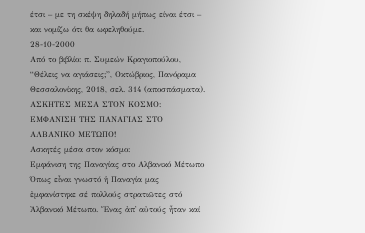έτσι – με τη σκέψη δηλαδή μήπως είναι έτσι – και νομίζω ότι θα ωφεληθούμε.
28-10-2000
Από το βιβλίο: π. Συμεών Κραγιοπούλου, “Θέλεις να αγιάσεις;”, Οκτώβριος, Πανόραμα Θεσσαλονίκης, 2018, σελ. 314 (αποσπάσματα).
ΑΣΚΗΤΕΣ ΜΕΣΑ ΣΤΟΝ ΚΟΣΜΟ: ΕΜΦΑΝΙΣΗ ΤΗΣ ΠΑΝΑΓΙΑΣ ΣΤΟ ΑΛΒΑΝΙΚΟ ΜΕΤΩΠΟ!
Ασκητές μέσα στον κόσμο:
Εμφάνιση της Παναγίας στο Αλβανικό Μέτωπο
Όπως εἶναι γνωστό ἡ Παναγία μας ἐμφανίστηκε σέ πολλούς στρατιῶτες στό Ἀλβανικό Μέτωπο. Ἕνας ἀπ᾽ αὐτούς ἦταν καί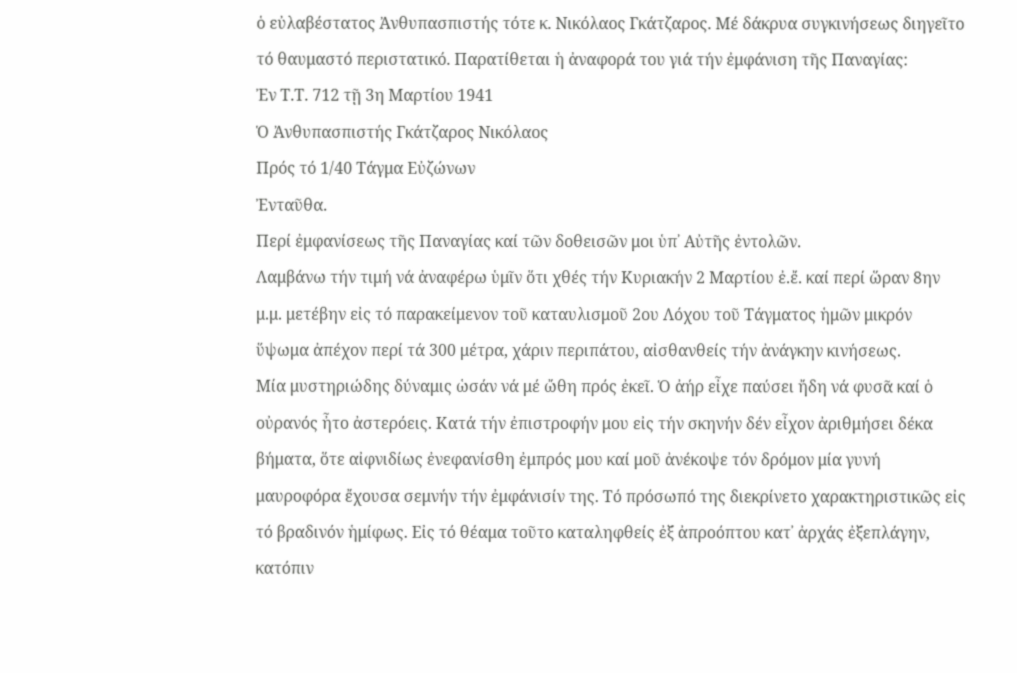ὁ εὐλαβέστατος Ἀνθυπασπιστής τότε κ. Νικόλαος Γκάτζαρος. Μέ δάκρυα συγκινήσεως διηγεῖτο τό θαυμαστό περιστατικό. Παρατίθεται ἡ ἀναφορά του γιά τήν ἐμφάνιση τῆς Παναγίας:
Ἐν Τ.Τ. 712 τῇ 3η Μαρτίου 1941
Ὁ Ἀνθυπασπιστής Γκάτζαρος Νικόλαος
Πρός τό 1/40 Τάγμα Εὐζώνων
Ἐνταῦθα.
Περί ἐμφανίσεως τῆς Παναγίας καί τῶν δοθεισῶν μοι ὑπ᾿ Αὐτῆς ἐντολῶν.
Λαμβάνω τήν τιμή νά ἀναφέρω ὑμῖν ὅτι χθές τήν Κυριακήν 2 Μαρτίου ἐ.ἔ. καί περί ὥραν 8ην μ.μ. μετέβην εἰς τό παρακείμενον τοῦ καταυλισμοῦ 2ου Λόχου τοῦ Τάγματος ἡμῶν μικρόν ὕψωμα ἀπέχον περί τά 300 μέτρα, χάριν περιπάτου, αἰσθανθείς τήν ἀνάγκην κινήσεως.
Μία μυστηριώδης δύναμις ὡσάν νά μέ ὤθη πρός ἐκεῖ. Ὁ ἀήρ εἶχε παύσει ἤδη νά φυσᾶ καί ὁ οὐρανός ἦτο ἀστερόεις. Κατά τήν ἐπιστροφήν μου εἰς τήν σκηνήν δέν εἶχον ἀριθμήσει δέκα βήματα, ὅτε αἰφνιδίως ἐνεφανίσθη ἐμπρός μου καί μοῦ ἀνέκοψε τόν δρόμον μία γυνή μαυροφόρα ἔχουσα σεμνήν τήν ἐμφάνισίν της. Τό πρόσωπό της διεκρίνετο χαρακτηριστικῶς εἰς τό βραδινόν ἡμίφως. Εἰς τό θέαμα τοῦτο καταληφθείς ἐξ ἀπροόπτου κατ᾿ ἀρχάς ἐξεπλάγην, κατόπιν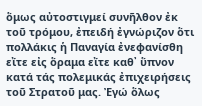ὅμως αὐτοστιγμεί συνῆλθον ἐκ τοῦ τρόμου, ἐπειδή ἐγνώριζον ὅτι πολλάκις ἡ Παναγία ἐνεφανίσθη εἴτε εἰς ὅραμα εἴτε καθ᾿ ὕπνον κατά τάς πολεμικάς ἐπιχειρήσεις τοῦ Στρατοῦ μας. Ἐγώ ὅλως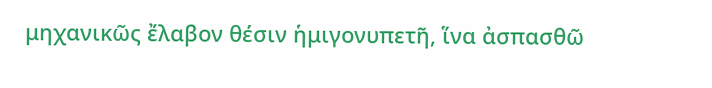μηχανικῶς ἔλαβον θέσιν ἡμιγονυπετῆ, ἵνα ἀσπασθῶ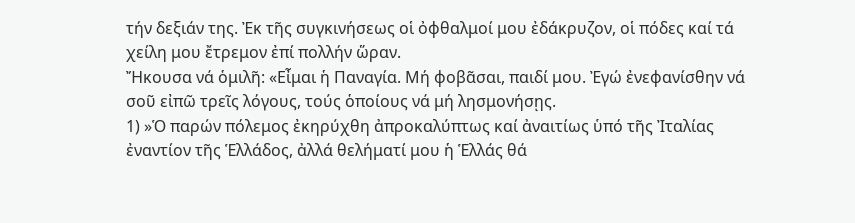τήν δεξιάν της. Ἐκ τῆς συγκινήσεως οἱ ὀφθαλμοί μου ἐδάκρυζον, οἱ πόδες καί τά χείλη μου ἔτρεμον ἐπί πολλήν ὥραν.
Ἤκουσα νά ὁμιλῆ: «Εἶμαι ἡ Παναγία. Μή φοβᾶσαι, παιδί μου. Ἐγώ ἐνεφανίσθην νά σοῦ εἰπῶ τρεῖς λόγους, τούς ὁποίους νά μή λησμονήσῃς.
1) »Ὁ παρών πόλεμος ἐκηρύχθη ἀπροκαλύπτως καί ἀναιτίως ὑπό τῆς Ἰταλίας ἐναντίον τῆς Ἑλλάδος, ἀλλά θελήματί μου ἡ Ἑλλάς θά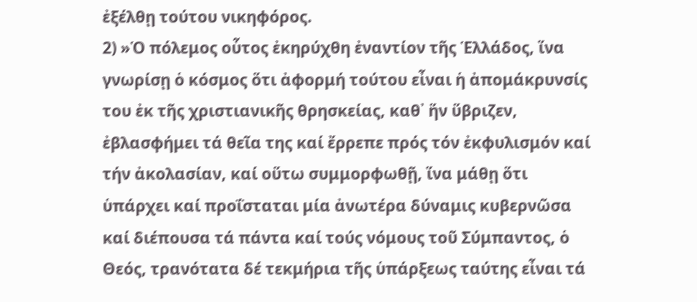ἐξέλθῃ τούτου νικηφόρος.
2) »Ὁ πόλεμος οὗτος ἐκηρύχθη ἐναντίον τῆς Ἑλλάδος, ἵνα γνωρίσῃ ὁ κόσμος ὅτι ἀφορμή τούτου εἶναι ἡ ἀπομάκρυνσίς του ἐκ τῆς χριστιανικῆς θρησκείας, καθ᾿ ἥν ὕβριζεν, ἐβλασφήμει τά θεῖα της καί ἔρρεπε πρός τόν ἐκφυλισμόν καί τήν ἀκολασίαν, καί οὕτω συμμορφωθῇ, ἵνα μάθῃ ὅτι ὑπάρχει καί προΐσταται μία ἀνωτέρα δύναμις κυβερνῶσα καί διέπουσα τά πάντα καί τούς νόμους τοῦ Σύμπαντος, ὁ Θεός, τρανότατα δέ τεκμήρια τῆς ὑπάρξεως ταύτης εἶναι τά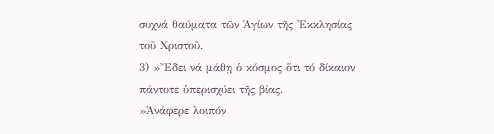συχνά θαύματα τῶν Ἁγίων τῆς Ἐκκλησίας τοῦ Χριστοῦ.
3) »Ἔδει νά μάθῃ ὁ κόσμος ὅτι τό δίκαιον πάντοτε ὑπερισχύει τῆς βίας.
»Ἀνάφερε λοιπόν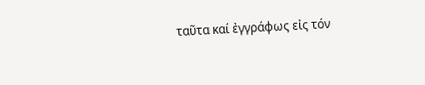ταῦτα καί ἐγγράφως εἰς τόν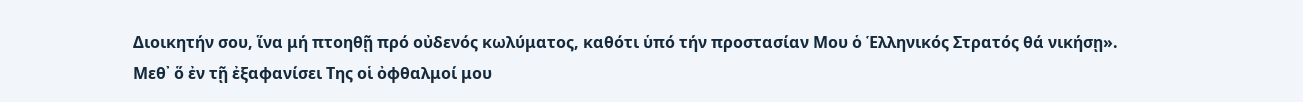Διοικητήν σου, ἵνα μή πτοηθῇ πρό οὐδενός κωλύματος, καθότι ὑπό τήν προστασίαν Μου ὁ Ἑλληνικός Στρατός θά νικήσῃ».
Μεθ᾿ ὅ ἐν τῇ ἐξαφανίσει Της οἱ ὀφθαλμοί μου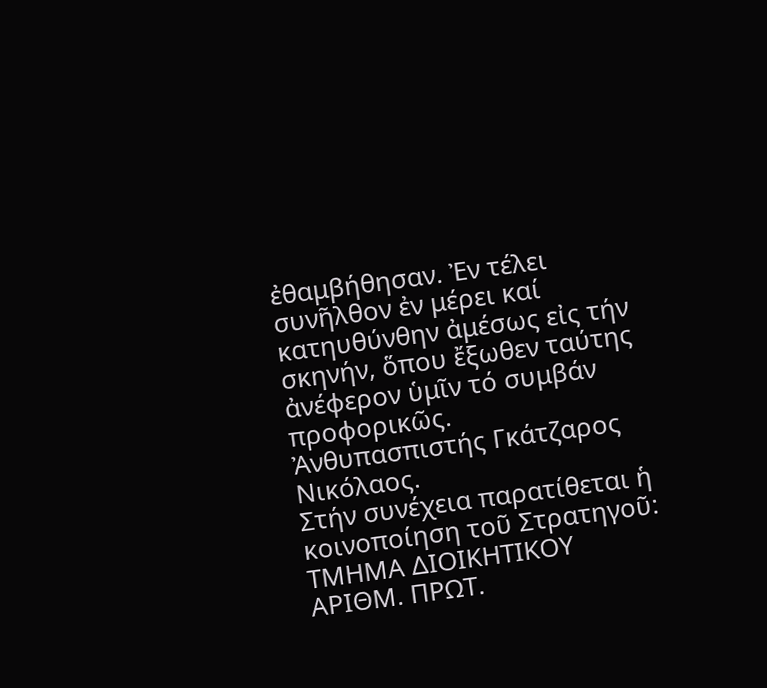ἐθαμβήθησαν. Ἐν τέλει συνῆλθον ἐν μέρει καί κατηυθύνθην ἀμέσως εἰς τήν σκηνήν, ὅπου ἔξωθεν ταύτης ἀνέφερον ὑμῖν τό συμβάν προφορικῶς.
Ἀνθυπασπιστής Γκάτζαρος Νικόλαος.
Στήν συνέχεια παρατίθεται ἡ κοινοποίηση τοῦ Στρατηγοῦ:
ΤΜΗΜΑ ΔΙΟΙΚΗΤΙΚΟΥ
ΑΡΙΘΜ. ΠΡΩΤ.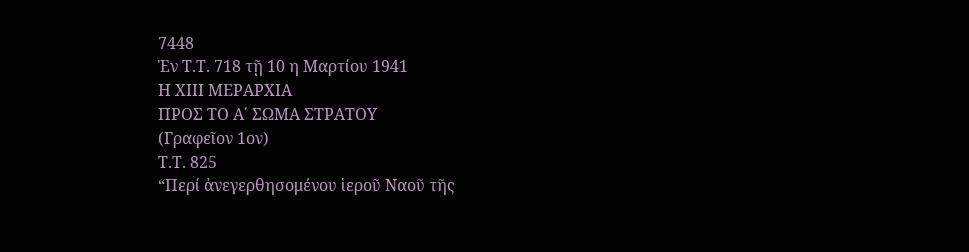7448
Ἐν Τ.Τ. 718 τῇ 10 η Μαρτίου 1941
Η ΧΙΙΙ ΜΕΡΑΡΧΙΑ
ΠΡΟΣ ΤΟ Α΄ ΣΩΜΑ ΣΤΡΑΤΟΥ
(Γραφεῖον 1ον)
Τ.Τ. 825
“Περί ἀνεγερθησομένου ἱεροῦ Ναοῦ τῆς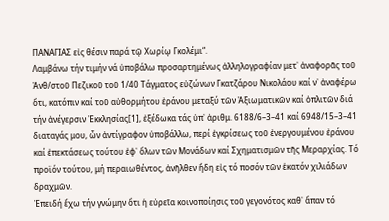ΠΑΝΑΓΙΑΣ εἰς θέσιν παρά τῷ Χωρίῳ Γκολέμι“.
Λαμβάνω τήν τιμήν νά ὑποβάλω προσαρτημένως ἀλληλογραφίαν μετ᾽ ἀναφορᾶς τοῦ Ἀνθ/στοῦ Πεζικοῦ τοῦ 1/40 Τάγματος εὐζώνων Γκατζάρου Νικολάου καί ν᾽ ἀναφέρω ὅτι, κατόπιν καί τοῦ αὐθορμήτου ἐράνου μεταξύ τῶν Ἀξιωματικῶν καί ὁπλιτῶν διά τήν ἀνέγερσιν Ἐκκλησίας[1], ἐξέδωκα τάς ὑπ᾿ ἀριθμ. 6188/6–3–41 καί 6948/15–3–41 διαταγάς μου, ὧν ἀντίγραφον ὑποβάλλω, περί ἐγκρίσεως τοῦ ἐνεργουμένου ἐράνου καί ἐπεκτάσεως τούτου ἐφ᾽ ὅλων τῶν Μονάδων καί Σχηματισμῶν τῆς Μεραρχίας. Τό προϊόν τούτου, μή περαιωθέντος, ἀνῆλθεν ἤδη εἰς τό ποσόν τῶν ἑκατόν χιλιάδων δραχμῶν.
Ἐπειδή ἔχω τήν γνώμην ὅτι ἡ εὐρεῖα κοινοποίησις τοῦ γεγονότος καθ᾽ ἅπαν τό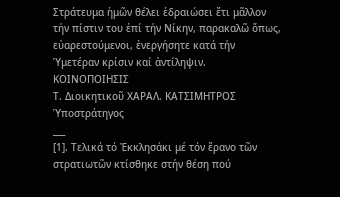Στράτευμα ἡμῶν θέλει ἑδραιώσει ἔτι μᾶλλον τήν πίστιν του ἐπί τήν Νίκην, παρακαλῶ ὅπως, εὐαρεστούμενοι, ἐνεργήσητε κατά τήν Ὑμετέραν κρίσιν καί ἀντίληψιν.
ΚΟΙΝΟΠΟΙΗΣΙΣ
Τ. Διοικητικοῦ ΧΑΡΑΛ. ΚΑΤΣΙΜΗΤΡΟΣ Ὑποστράτηγος
___
[1]. Τελικά τό Ἐκκλησάκι μέ τόν ἔρανο τῶν στρατιωτῶν κτίσθηκε στήν θέση πού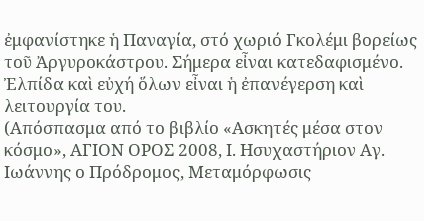ἐμφανίστηκε ἡ Παναγία, στό χωριό Γκολέμι βορείως τοῦ Ἀργυροκάστρου. Σήμερα εἶναι κατεδαφισμένο. Ἐλπίδα καὶ εὐχή ὅλων εἶναι ἡ ἐπανέγερση καὶ λειτουργία του.
(Απόσπασμα από το βιβλίο «Ασκητές μέσα στον κόσμο», ΑΓΙΟΝ ΟΡΟΣ 2008, Ι. Ησυχαστήριον Αγ. Ιωάννης ο Πρόδρομος, Μεταμόρφωσις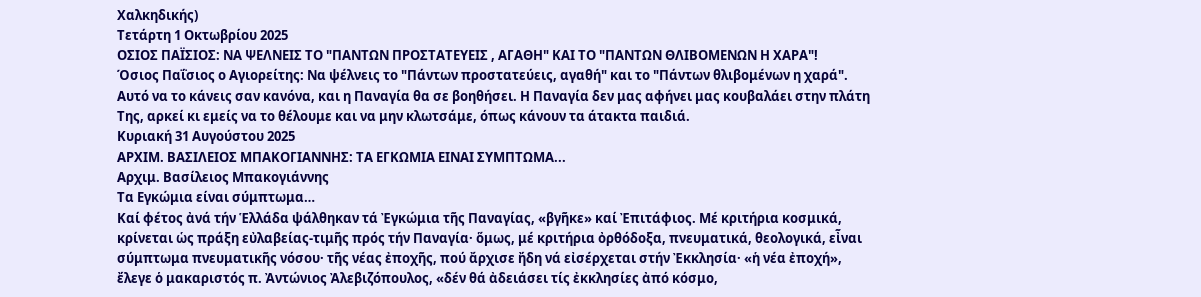Χαλκηδικής)
Τετάρτη 1 Οκτωβρίου 2025
ΟΣΙΟΣ ΠΑΪΣΙΟΣ: ΝΑ ΨΕΛΝΕΙΣ ΤΟ "ΠΑΝΤΩΝ ΠΡΟΣΤΑΤΕΥΕΙΣ , ΑΓΑΘΗ" ΚΑΙ ΤΟ "ΠΑΝΤΩΝ ΘΛΙΒΟΜΕΝΩΝ Η ΧΑΡΑ"!
Όσιος Παΐσιος ο Αγιορείτης: Να ψέλνεις το "Πάντων προστατεύεις, αγαθή" και το "Πάντων θλιβομένων η χαρά". Αυτό να το κάνεις σαν κανόνα, και η Παναγία θα σε βοηθήσει. Η Παναγία δεν μας αφήνει μας κουβαλάει στην πλάτη Της, αρκεί κι εμείς να το θέλουμε και να μην κλωτσάμε, όπως κάνουν τα άτακτα παιδιά.
Κυριακή 31 Αυγούστου 2025
ΑΡΧΙΜ. ΒΑΣΙΛΕΙΟΣ ΜΠΑΚΟΓΙΑΝΝΗΣ: ΤΑ ΕΓΚΩΜΙΑ ΕΙΝΑΙ ΣΥΜΠΤΩΜΑ...
Αρχιμ. Βασίλειος Μπακογιάννης
Τα Εγκώμια είναι σύμπτωμα…
Καί φέτος ἀνά τήν Ἑλλάδα ψάλθηκαν τά Ἐγκώμια τῆς Παναγίας, «βγῆκε» καί Ἐπιτάφιος. Μέ κριτήρια κοσμικά, κρίνεται ὡς πράξη εὐλαβείας-τιμῆς πρός τήν Παναγία· ὅμως, μέ κριτήρια ὀρθόδοξα, πνευματικά, θεολογικά, εἶναι σύμπτωμα πνευματικῆς νόσου· τῆς νέας ἐποχῆς, πού ἄρχισε ἤδη νά εἰσέρχεται στήν Ἐκκλησία· «ἡ νέα ἐποχή», ἔλεγε ὁ μακαριστός π. Ἀντώνιος Ἀλεβιζόπουλος, «δέν θά ἀδειάσει τίς ἐκκλησίες ἀπό κόσμο,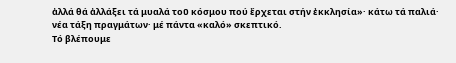ἀλλά θά ἀλλάξει τά μυαλά τοῦ κόσμου πού ἔρχεται στήν ἐκκλησία»· κάτω τά παλιά· νέα τάξη πραγμάτων· μέ πάντα «καλό» σκεπτικό.
Τό βλέπουμε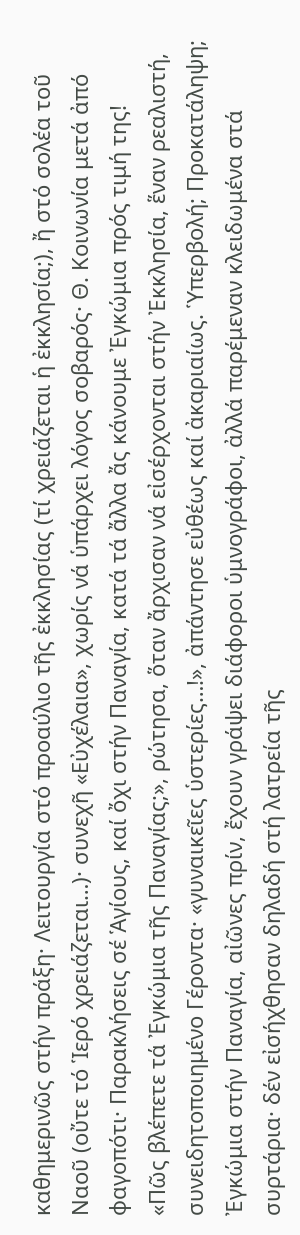καθημερινῶς στήν πράξη· Λειτουργία στό προαύλιο τῆς ἐκκλησίας (τί χρειάζεται ἡ ἐκκλησία;), ἤ στό σολέα τοῦ Ναοῦ (οὔτε τό Ἱερό χρειάζεται…)· συνεχῆ «Εὐχέλαια», χωρίς νά ὑπάρχει λόγος σοβαρός· Θ. Κοινωνία μετά ἀπό φαγοπότι· Παρακλήσεις σέ Ἁγίους, καί ὄχι στήν Παναγία, κατά τά ἄλλα ἄς κάνουμε Ἐγκώμια πρός τιμή της!
«Πῶς βλέπετε τά Ἐγκώμια τῆς Παναγίας;», ρώτησα, ὅταν ἄρχισαν νά εἰσέρχονται στήν Ἐκκλησία, ἕναν ρεαλιστή, συνειδητοποιημένο Γέροντα· «γυναικεῖες ὑστερίες…!», ἀπάντησε εὐθέως καί ἀκαριαίως. Ὑπερβολή; Προκατάληψη;
Ἐγκώμια στήν Παναγία, αἰῶνες πρίν, ἔχουν γράψει διάφοροι ὑμνογράφοι, ἀλλά παρέμεναν κλειδωμένα στά συρτάρια· δέν εἰσήχθησαν δηλαδή στή λατρεία τῆς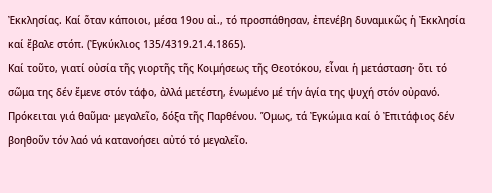Ἐκκλησίας. Καί ὅταν κάποιοι, μέσα 19ου αἰ., τό προσπάθησαν, ἐπενέβη δυναμικῶς ἡ Ἐκκλησία καί ἔβαλε στόπ. (Ἐγκύκλιος 135/4319.21.4.1865).
Καί τοῦτο, γιατί οὐσία τῆς γιορτῆς τῆς Κοιμήσεως τῆς Θεοτόκου, εἶναι ἡ μετάσταση· ὅτι τό σῶμα της δέν ἔμενε στόν τάφο, ἀλλά μετέστη, ἑνωμένο μέ τήν ἁγία της ψυχή στόν οὐρανό. Πρόκειται γιά θαῦμα· μεγαλεῖο, δόξα τῆς Παρθένου. Ὅμως, τά Ἐγκώμια καί ὁ Ἐπιτάφιος δέν βοηθοῦν τόν λαό νά κατανοήσει αὐτό τό μεγαλεῖο.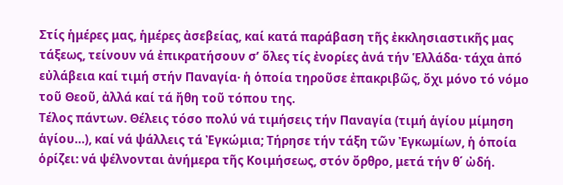Στίς ἡμέρες μας, ἡμέρες ἀσεβείας, καί κατά παράβαση τῆς ἐκκλησιαστικῆς μας τάξεως, τείνουν νά ἐπικρατήσουν σ’ ὅλες τίς ἐνορίες ἀνά τήν Ἑλλάδα· τάχα ἀπό εὐλάβεια καί τιμή στήν Παναγία· ἡ ὁποία τηροῦσε ἐπακριβῶς, ὄχι μόνο τό νόμο τοῦ Θεοῦ, ἀλλά καί τά ἤθη τοῦ τόπου της.
Τέλος πάντων. Θέλεις τόσο πολύ νά τιμήσεις τήν Παναγία (τιμή ἁγίου μίμηση ἁγίου…), καί νά ψάλλεις τά Ἐγκώμια; Τήρησε τήν τάξη τῶν Ἐγκωμίων, ἡ ὁποία ὁρίζει: νά ψέλνονται ἀνήμερα τῆς Κοιμήσεως, στόν ὄρθρο, μετά τήν θ΄ ὠδή.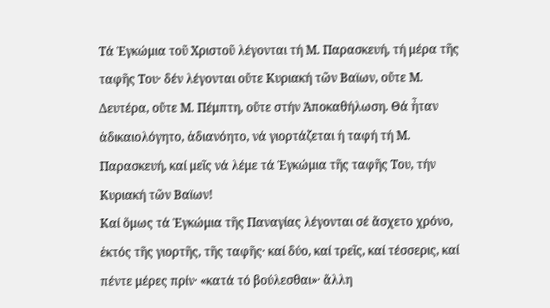Τά Ἐγκώμια τοῦ Χριστοῦ λέγονται τή Μ. Παρασκευή, τή μέρα τῆς ταφῆς Του· δέν λέγονται οὔτε Κυριακή τῶν Βαϊων, οὔτε Μ. Δευτέρα, οὔτε Μ. Πέμπτη, οὔτε στήν Ἀποκαθήλωση. Θά ἦταν ἀδικαιολόγητο, ἀδιανόητο, νά γιορτάζεται ἡ ταφή τή Μ. Παρασκευή, καί μεῖς νά λέμε τά Ἐγκώμια τῆς ταφῆς Του, τήν Κυριακή τῶν Βαϊων!
Καί ὅμως τά Ἐγκώμια τῆς Παναγίας λέγονται σέ ἄσχετο χρόνο, ἐκτός τῆς γιορτῆς, τῆς ταφῆς· καί δύο, καί τρεῖς, καί τέσσερις, καί πέντε μέρες πρίν· «κατά τό βούλεσθαι»· ἄλλη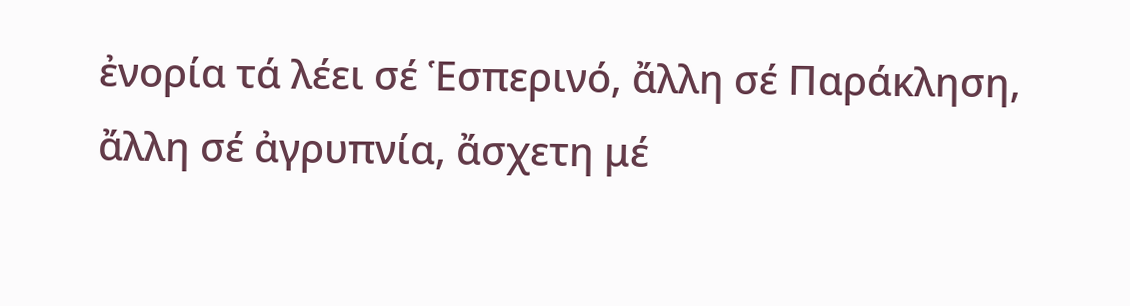ἐνορία τά λέει σέ Ἑσπερινό, ἄλλη σέ Παράκληση, ἄλλη σέ ἀγρυπνία, ἄσχετη μέ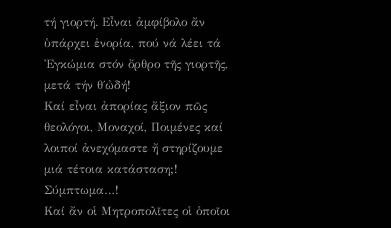τή γιορτή. Εἶναι ἀμφίβολο ἄν ὑπάρχει ἐνορία, πού νά λέει τά Ἐγκώμια στόν ὄρθρο τῆς γιορτῆς, μετά τήν θ΄ὠδή!
Καί εἶναι ἀπορίας ἄξιον πῶς θεολόγοι, Μοναχοί, Ποιμένες καί λοιποί ἀνεχόμαστε ἤ στηρίζουμε μιά τέτοια κατάσταση;! Σύμπτωμα…!
Καί ἄν οἱ Μητροπολῖτες οἱ ὁποῖοι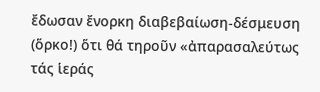ἔδωσαν ἔνορκη διαβεβαίωση-δέσμευση (ὅρκο!) ὅτι θά τηροῦν «ἀπαρασαλεύτως τάς ἱεράς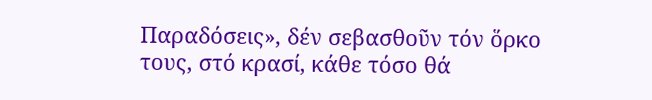Παραδόσεις», δέν σεβασθοῦν τόν ὅρκο τους, στό κρασί, κάθε τόσο θά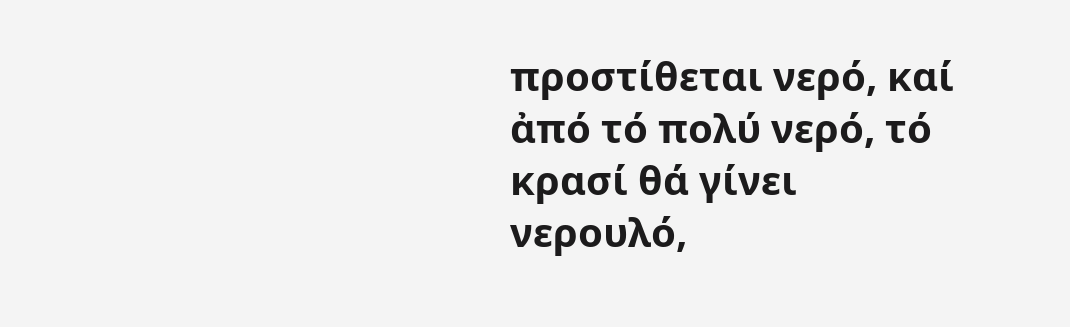προστίθεται νερό, καί ἀπό τό πολύ νερό, τό κρασί θά γίνει νερουλό,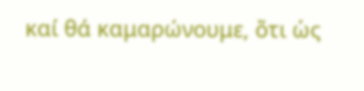καί θά καμαρώνουμε, ὅτι ὡς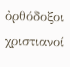ὀρθόδοξοι χριστιανοί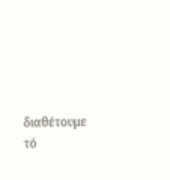διαθέτουμε τό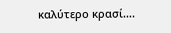καλύτερο κρασί….